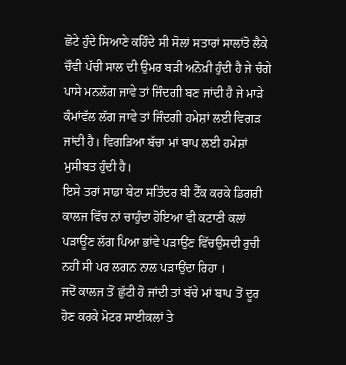ਛੋਟੇ ਹੁੰਦੇ ਸਿਆਣੇ ਕਹਿੰਦੇ ਸੀ ਸੋਲਾਂ ਸਤਾਰਾਂ ਸਾਲਾਂਤੋ ਲੈਕੇ ਚੌਵੀ ਪੱਚੀ ਸਾਲ ਦੀ ਉਮਰ ਬੜੀ ਅਨੋਖ਼ੀ ਹੁੰਦੀ ਹੈ ਜੇ ਚੰਗੇ ਪਾਸੇ ਮਨਲੱਗ ਜਾਵੇ ਤਾਂ ਜਿੰਦਗੀ ਬਣ ਜਾਂਦੀ ਹੈ ਜੇ ਮਾੜੇ ਕੰਮਾਂਵੱਲ ਲੱਗ ਜਾਵੇ ਤਾਂ ਜਿੰਦਗੀ ਹਮੇਸ਼ਾਂ ਲਈ ਵਿਗੜ ਜਾਂਦੀ ਹੈ। ਵਿਗੜਿਆ ਬੱਚਾ ਮਾਂ ਬਾਪ ਲਈ ਹਮੇਸ਼ਾਂ ਮੁਸੀਬਤ ਹੁੰਦੀ ਹੈ।
ਇਸੇ ਤਰਾਂ ਸਾਡਾ ਬੇਟਾ ਸਤਿੰਦਰ ਬੀ ਟੈੱਕ ਕਰਕੇ ਡਿਗਰੀ ਕਾਲਜ ਵਿੱਚ ਨਾਂ ਚਾਹੁੰਦਾ ਹੋਇਆ ਵੀ ਕਟਾਣੀ ਕਲਾਂ ਪੜਾਊਂਣ ਲੱਗ ਪਿਆ ਭਾਂਵੇ ਪੜਾਉਂਣ ਵਿੱਚਉਸਦੀ ਰੁਚੀ ਨਹੀਂ ਸੀ ਪਰ ਲਗਨ ਨਾਲ ਪੜਾਉਂਦਾ ਰਿਹਾ ।
ਜਦੋਂ ਕਾਲਜ ਤੋਂ ਛੁੱਟੀ ਹੋ ਜਾਂਦੀ ਤਾਂ ਬੱਚੇ ਮਾਂ ਬਾਪ ਤੋਂ ਦੂਰ ਹੋਣ ਕਰਕੇ ਮੋਟਰ ਸਾਈਕਲਾਂ ਤੇ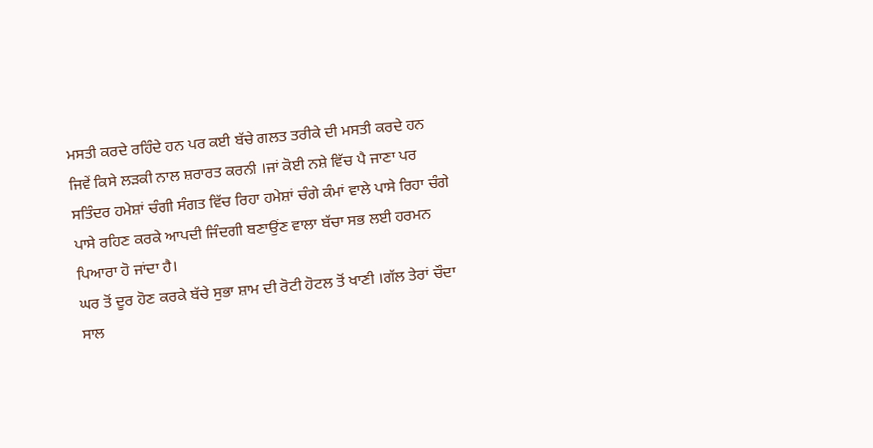ਮਸਤੀ ਕਰਦੇ ਰਹਿੰਦੇ ਹਨ ਪਰ ਕਈ ਬੱਚੇ ਗਲਤ ਤਰੀਕੇ ਦੀ ਮਸਤੀ ਕਰਦੇ ਹਨ ਜਿਵੇਂ ਕਿਸੇ ਲੜਕੀ ਨਾਲ ਸ਼ਰਾਰਤ ਕਰਨੀ ।ਜਾਂ ਕੋਈ ਨਸ਼ੇ ਵਿੱਚ ਪੈ ਜਾਣਾ ਪਰ ਸਤਿੰਦਰ ਹਮੇਸ਼ਾਂ ਚੰਗੀ ਸੰਗਤ ਵਿੱਚ ਰਿਹਾ ਹਮੇਸ਼ਾਂ ਚੰਗੇ ਕੰਮਾਂ ਵਾਲੇ ਪਾਸੇ ਰਿਹਾ ਚੰਗੇ ਪਾਸੇ ਰਹਿਣ ਕਰਕੇ ਆਪਦੀ ਜਿੰਦਗੀ ਬਣਾਉਂਣ ਵਾਲਾ ਬੱਚਾ ਸਭ ਲਈ ਹਰਮਨ ਪਿਆਰਾ ਹੋ ਜਾਂਦਾ ਹੈ।
ਘਰ ਤੋਂ ਦੂਰ ਹੋਣ ਕਰਕੇ ਬੱਚੇ ਸੁਭਾ ਸ਼ਾਮ ਦੀ ਰੋਟੀ ਹੋਟਲ ਤੋਂ ਖਾਣੀ ।ਗੱਲ ਤੇਰਾਂ ਚੌਦਾ ਸਾਲ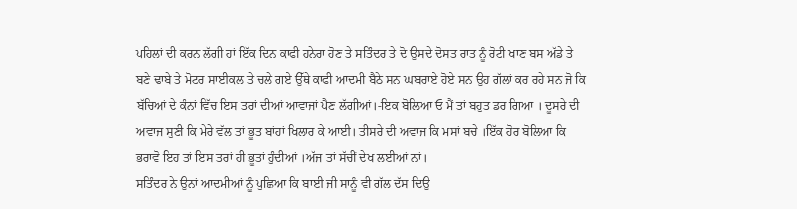ਪਹਿਲਾਂ ਦੀ ਕਰਨ ਲੱਗੀ ਹਾਂ ਇੱਕ ਦਿਨ ਕਾਫੀ ਹਨੇਰਾ ਹੋਣ ਤੇ ਸਤਿੰਦਰ ਤੇ ਦੋ ਉਸਦੇ ਦੋਸਤ ਰਾਤ ਨੂੰ ਰੋਟੀ ਖਾਣ ਬਸ ਅੱਡੇ ਤੇ ਬਣੇ ਢਾਬੇ ਤੇ ਮੋਟਰ ਸਾਈਕਲ ਤੇ ਚਲੇ ਗਏ ਉੱਥੇ ਕਾਫੀ ਆਦਮੀ ਬੈਠੇ ਸਨ ਘਬਰਾਏ ਹੋਏ ਸਨ ਉਹ ਗੱਲਾਂ ਕਰ ਰਹੇ ਸਨ ਜੋ ਕਿ ਬੱਚਿਆਂ ਦੇ ਕੰਨਾਂ ਵਿੱਚ ਇਸ ਤਰਾਂ ਦੀਆਂ ਆਵਾਜਾਂ ਪੈਣ ਲੱਗੀਆਂ।-ਇਕ ਬੋਲਿਆ ਓ ਮੈਂ ਤਾਂ ਬਹੁਤ ਡਰ ਗਿਆ । ਦੂਸਰੇ ਦੀ ਅਵਾਜ ਸੁਣੀ ਕਿ ਮੇਰੇ ਵੱਲ ਤਾਂ ਭੂਤ ਬਾਂਹਾਂ ਖਿਲਾਰ ਕੇ ਆਈ। ਤੀਸਰੇ ਦੀ ਅਵਾਜ ਕਿ ਮਸਾਂ ਬਚੇ ।ਇੱਕ ਹੋਰ ਬੋਲਿਆ ਕਿ ਭਰਾਵੋ ਇਹ ਤਾਂ ਇਸ ਤਰਾਂ ਹੀ ਭੂਤਾਂ ਹੁੰਦੀਆਂ ।ਅੱਜ ਤਾਂ ਸੱਚੀਂ ਦੇਖ ਲਈਆਂ ਨਾਂ।
ਸਤਿੰਦਰ ਨੇ ਉਨਾਂ ਆਦਮੀਆਂ ਨੂੰ ਪੁਛਿਆ ਕਿ ਬਾਈ ਜੀ ਸਾਨੂੰ ਵੀ ਗੱਲ ਦੱਸ ਦਿਉ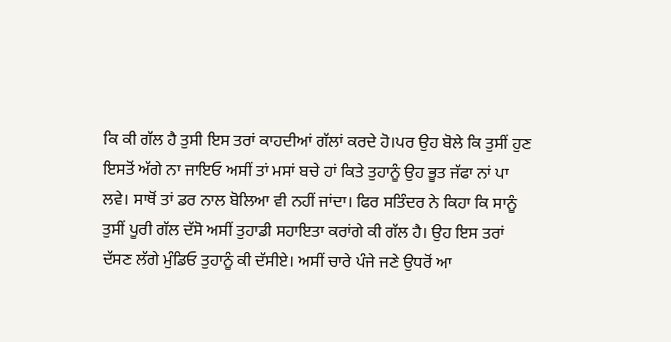ਕਿ ਕੀ ਗੱਲ ਹੈ ਤੁਸੀ ਇਸ ਤਰਾਂ ਕਾਹਦੀਆਂ ਗੱਲਾਂ ਕਰਦੇ ਹੋ।ਪਰ ਉਹ ਬੋਲੇ ਕਿ ਤੁਸੀਂ ਹੁਣ ਇਸਤੋਂ ਅੱਗੇ ਨਾ ਜਾਇਓ ਅਸੀਂ ਤਾਂ ਮਸਾਂ ਬਚੇ ਹਾਂ ਕਿਤੇ ਤੁਹਾਨੂੰ ਉਹ ਭੂਤ ਜੱਫਾ ਨਾਂ ਪਾ ਲਵੇ। ਸਾਥੋਂ ਤਾਂ ਡਰ ਨਾਲ ਬੋਲਿਆ ਵੀ ਨਹੀਂ ਜਾਂਦਾ। ਫਿਰ ਸਤਿੰਦਰ ਨੇ ਕਿਹਾ ਕਿ ਸਾਨੂੰ ਤੁਸੀਂ ਪੂਰੀ ਗੱਲ ਦੱਸੋ ਅਸੀਂ ਤੁਹਾਡੀ ਸਹਾਇਤਾ ਕਰਾਂਗੇ ਕੀ ਗੱਲ ਹੈ। ਉਹ ਇਸ ਤਰਾਂ ਦੱਸਣ ਲੱਗੇ ਮੁੰਡਿਓ ਤੁਹਾਨੂੰ ਕੀ ਦੱਸੀਏ। ਅਸੀਂ ਚਾਰੇ ਪੰਜੇ ਜਣੇ ਉਧਰੋਂ ਆ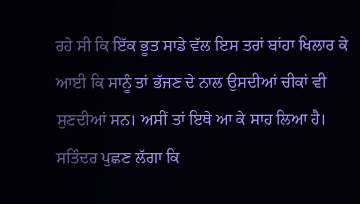ਰਹੇ ਸੀ ਕਿ ਇੱਕ ਭੂਤ ਸਾਡੇ ਵੱਲ ਇਸ ਤਰਾਂ ਬਾਂਹਾ ਖਿਲਾਰ ਕੇ ਆਈ ਕਿ ਸਾਨੂੰ ਤਾਂ ਭੱਜਣ ਦੇ ਨਾਲ ਉਸਦੀਆਂ ਚੀਕਾਂ ਵੀ ਸੁਣਦੀਆਂ ਸਨ। ਅਸੀਂ ਤਾਂ ਇਥੇ ਆ ਕੇ ਸਾਹ ਲਿਆ ਹੈ। ਸਤਿੰਦਰ ਪੁਛਣ ਲੱਗਾ ਕਿ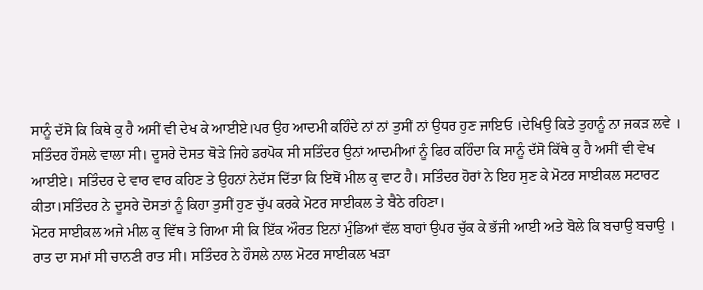ਸਾਨੂੰ ਦੱਸੋ ਕਿ ਕਿਥੇ ਕੁ ਹੈ ਅਸੀਂ ਵੀ ਦੇਖ ਕੇ ਆਈਏ।ਪਰ ਉਹ ਆਦਮੀ ਕਹਿੰਦੇ ਨਾਂ ਨਾਂ ਤੁਸੀਂ ਨਾਂ ਉਧਰ ਹੁਣ ਜਾਇਓ ।ਦੇਖਿਉ ਕਿਤੇ ਤੁਹਾਨੂੰ ਨਾ ਜਕੜ ਲਵੇ । ਸਤਿੰਦਰ ਹੌਸਲੇ ਵਾਲਾ ਸੀ। ਦੂਸਰੇ ਦੋਸਤ ਥੋੜੇ ਜਿਹੇ ਡਰਪੋਕ ਸੀ ਸਤਿੰਦਰ ਉਨਾਂ ਆਦਮੀਆਂ ਨੂੰ ਫਿਰ ਕਹਿੰਦਾ ਕਿ ਸਾਨੂੰ ਦੱਸੋ ਕਿੱਥੇ ਕੁ ਹੈ ਅਸੀਂ ਵੀ ਵੇਖ ਆਈਏ। ਸਤਿੰਦਰ ਦੇ ਵਾਰ ਵਾਰ ਕਹਿਣ ਤੇ ਉਹਨਾਂ ਨੇਦੱਸ ਦਿੱਤਾ ਕਿ ਇਥੋਂ ਮੀਲ ਕੁ ਵਾਟ ਹੈ। ਸਤਿੰਦਰ ਹੋਰਾਂ ਨੇ ਇਹ ਸੁਣ ਕੇ ਮੋਟਰ ਸਾਈਕਲ ਸਟਾਰਟ ਕੀਤਾ।ਸਤਿੰਦਰ ਨੇ ਦੂਸਰੇ ਦੋਸਤਾਂ ਨੂੰ ਕਿਹਾ ਤੁਸੀਂ ਹੁਣ ਚੁੱਪ ਕਰਕੇ ਮੋਟਰ ਸਾਈਕਲ ਤੇ ਬੈਠੇ ਰਹਿਣਾ।
ਮੋਟਰ ਸਾਈਕਲ ਅਜੇ ਮੀਲ ਕੁ ਵਿੱਥ ਤੇ ਗਿਆ ਸੀ ਕਿ ਇੱਕ ਔਰਤ ਇਨਾਂ ਮੁੰਡਿਆਂ ਵੱਲ ਬਾਹਾਂ ਉਪਰ ਚੁੱਕ ਕੇ ਭੱਜੀ ਆਈ ਅਤੇ ਬੋਲੇ ਕਿ ਬਚਾਉ ਬਚਾਉ ।
ਰਾਤ ਦਾ ਸਮਾਂ ਸੀ ਚਾਨਣੀ ਰਾਤ ਸੀ। ਸਤਿੰਦਰ ਨੇ ਹੌਸਲੇ ਨਾਲ ਮੋਟਰ ਸਾਈਕਲ ਖੜਾ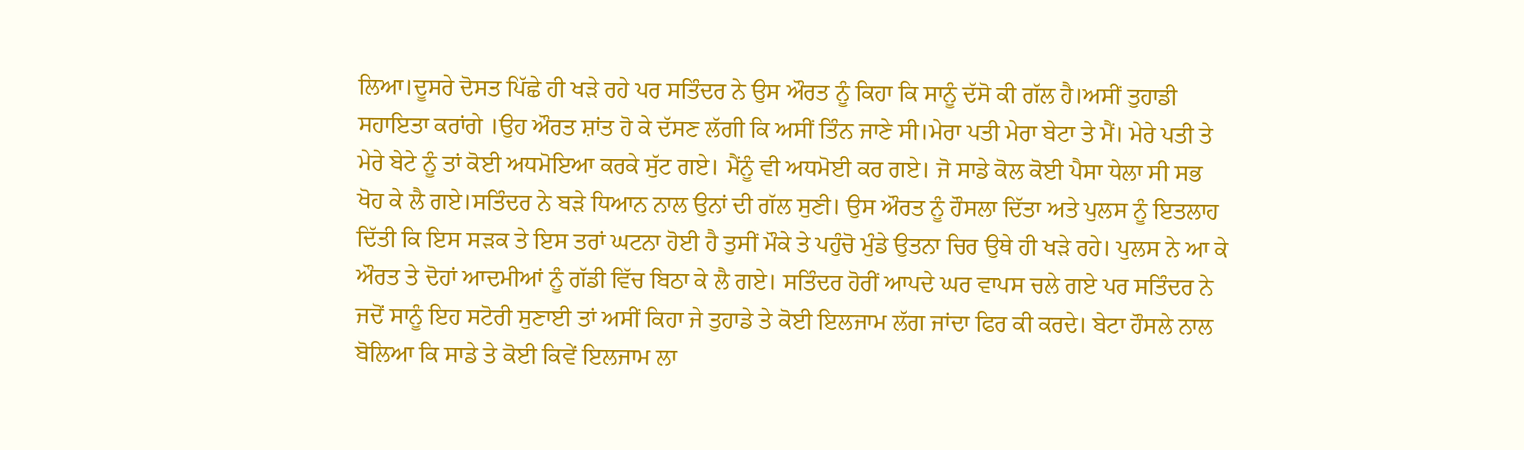ਲਿਆ।ਦੂਸਰੇ ਦੋਸਤ ਪਿੱਛੇ ਹੀ ਖੜੇ ਰਹੇ ਪਰ ਸਤਿੰਦਰ ਨੇ ਉਸ ਔਰਤ ਨੂੰ ਕਿਹਾ ਕਿ ਸਾਨੂੰ ਦੱਸੋ ਕੀ ਗੱਲ ਹੈ।ਅਸੀਂ ਤੁਹਾਡੀ ਸਹਾਇਤਾ ਕਰਾਂਗੇ ।ਉਹ ਔਰਤ ਸ਼ਾਂਤ ਹੋ ਕੇ ਦੱਸਣ ਲੱਗੀ ਕਿ ਅਸੀਂ ਤਿੰਨ ਜਾਣੇ ਸੀ।ਮੇਰਾ ਪਤੀ ਮੇਰਾ ਬੇਟਾ ਤੇ ਮੈਂ। ਮੇਰੇ ਪਤੀ ਤੇ ਮੇਰੇ ਬੇਟੇ ਨੂੰ ਤਾਂ ਕੋਈ ਅਧਮੋਇਆ ਕਰਕੇ ਸੁੱਟ ਗਏ। ਮੈਂਨੂੰ ਵੀ ਅਧਮੋਈ ਕਰ ਗਏ। ਜੋ ਸਾਡੇ ਕੋਲ ਕੋਈ ਪੈਸਾ ਧੇਲਾ ਸੀ ਸਭ ਖੋਹ ਕੇ ਲੈ ਗਏ।ਸਤਿੰਦਰ ਨੇ ਬੜੇ ਧਿਆਨ ਨਾਲ ਉਨਾਂ ਦੀ ਗੱਲ ਸੁਣੀ। ਉਸ ਔਰਤ ਨੂੰ ਹੌਸਲਾ ਦਿੱਤਾ ਅਤੇ ਪੁਲਸ ਨੂੰ ਇਤਲਾਹ ਦਿੱਤੀ ਕਿ ਇਸ ਸੜਕ ਤੇ ਇਸ ਤਰਾਂ ਘਟਨਾ ਹੋਈ ਹੈ ਤੁਸੀਂ ਮੌਕੇ ਤੇ ਪਹੁੰਚੋ ਮੁੰਡੇ ਉਤਨਾ ਚਿਰ ਉਥੇ ਹੀ ਖੜੇ ਰਹੇ। ਪੁਲਸ ਨੇ ਆ ਕੇ ਔਰਤ ਤੇ ਦੋਹਾਂ ਆਦਮੀਆਂ ਨੂੰ ਗੱਡੀ ਵਿੱਚ ਬਿਠਾ ਕੇ ਲੈ ਗਏ। ਸਤਿੰਦਰ ਹੋਰੀਂ ਆਪਦੇ ਘਰ ਵਾਪਸ ਚਲੇ ਗਏ ਪਰ ਸਤਿੰਦਰ ਨੇ ਜਦੋਂ ਸਾਨੂੰ ਇਹ ਸਟੋਰੀ ਸੁਣਾਈ ਤਾਂ ਅਸੀਂ ਕਿਹਾ ਜੇ ਤੁਹਾਡੇ ਤੇ ਕੋਈ ਇਲਜਾਮ ਲੱਗ ਜਾਂਦਾ ਫਿਰ ਕੀ ਕਰਦੇ। ਬੇਟਾ ਹੌਸਲੇ ਨਾਲ ਬੋਲਿਆ ਕਿ ਸਾਡੇ ਤੇ ਕੋਈ ਕਿਵੇਂ ਇਲਜਾਮ ਲਾ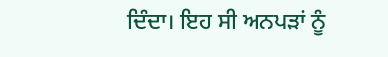ਦਿੰਦਾ। ਇਹ ਸੀ ਅਨਪੜਾਂ ਨੂੰ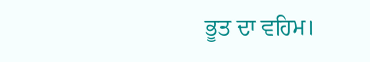ਭੂਤ ਦਾ ਵਹਿਮ।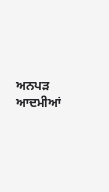ਅਨਪੜ ਆਦਮੀਆਂ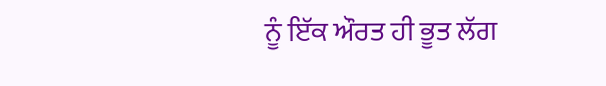ਨੂੰ ਇੱਕ ਔਰਤ ਹੀ ਭੂਤ ਲੱਗ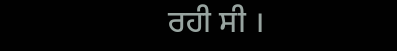ਰਹੀ ਸੀ ।